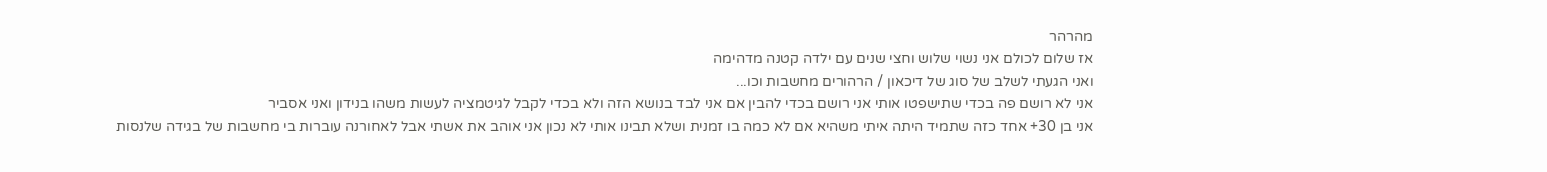מהרהר
אז שלום לכולם אני נשוי שלוש וחצי שנים עם ילדה קטנה מדהימה
ואני הגעתי לשלב של סוג של דיכאון / הרהורים מחשבות וכו...
אני לא רושם פה בכדי שתישפטו אותי אני רושם בכדי להבין אם אני לבד בנושא הזה ולא בכדי לקבל לגיטמציה לעשות משהו בנידון ואני אסביר
אני בן 30+ אחד כזה שתמיד היתה איתי משהיא אם לא כמה בו זמנית ושלא תבינו אותי לא נכון אני אוהב את אשתי אבל לאחורנה עוברות בי מחשבות של בגידה שלנסות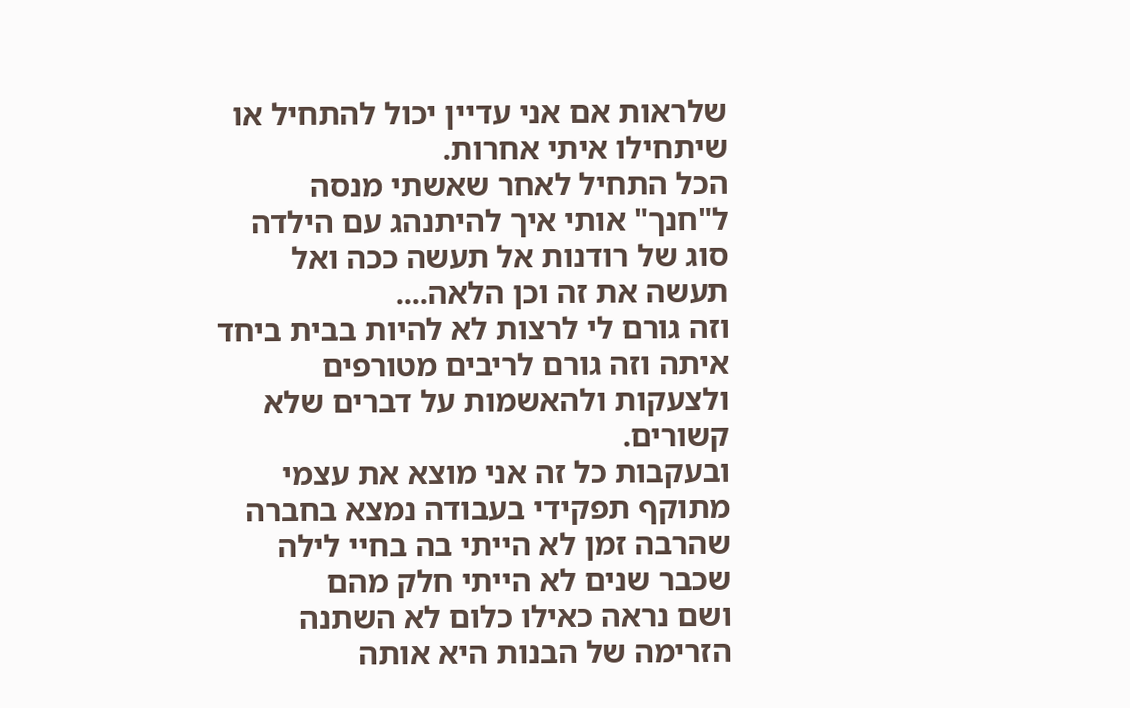שלראות אם אני עדיין יכול להתחיל או שיתחילו איתי אחרות.
הכל התחיל לאחר שאשתי מנסה ל"חנך" אותי איך להיתנהג עם הילדה סוג של רודנות אל תעשה ככה ואל תעשה את זה וכן הלאה....
וזה גורם לי לרצות לא להיות בבית ביחד איתה וזה גורם לריבים מטורפים ולצעקות ולהאשמות על דברים שלא קשורים.
ובעקבות כל זה אני מוצא את עצמי מתוקף תפקידי בעבודה נמצא בחברה שהרבה זמן לא הייתי בה בחיי לילה שכבר שנים לא הייתי חלק מהם
ושם נראה כאילו כלום לא השתנה הזרימה של הבנות היא אותה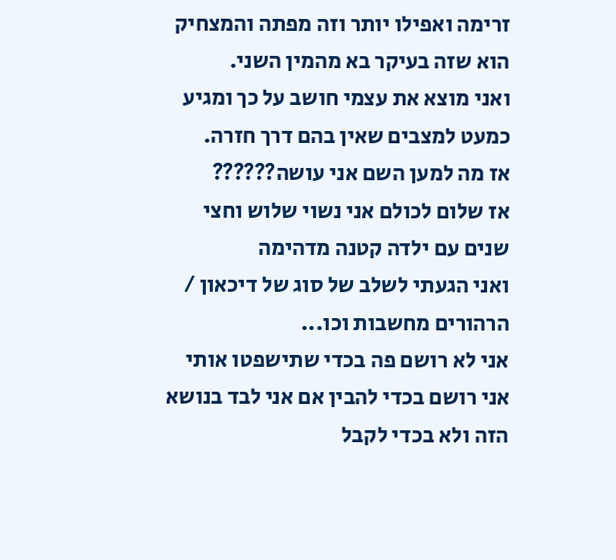זרימה ואפילו יותר וזה מפתה והמצחיק הוא שזה בעיקר בא מהמין השני.
ואני מוצא את עצמי חושב על כך ומגיע כמעט למצבים שאין בהם דרך חזרה.
אז מה למען השם אני עושה??????
אז שלום לכולם אני נשוי שלוש וחצי שנים עם ילדה קטנה מדהימה
ואני הגעתי לשלב של סוג של דיכאון / הרהורים מחשבות וכו...
אני לא רושם פה בכדי שתישפטו אותי אני רושם בכדי להבין אם אני לבד בנושא הזה ולא בכדי לקבל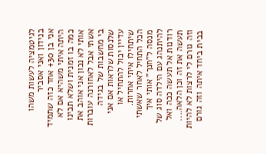לגיטמציה לעשות משהו בנידון ואני אסביר
אני בן 30+ אחד כזה שתמיד היתה איתי משהיא אם לא כמה בו זמנית ושלא תבינו אותי לא נכון אני אוהב את אשתי אבל לאחורנה עוברות בי מחשבות של בגידה שלנסות שלראות אם אני עדיין יכול להתחיל או שיתחילו איתי אחרות.
הכל התחיל לאחר שאשתי מנסה ל"חנך" אותי איך להיתנהג עם הילדה סוג של רודנות אל תעשה ככה ואל תעשה את זה וכן הלאה....
וזה גורם לי לרצות לא להיות בבית ביחד איתה וזה גורם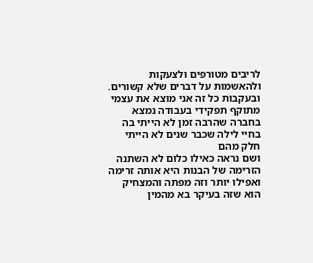לריבים מטורפים ולצעקות ולהאשמות על דברים שלא קשורים.
ובעקבות כל זה אני מוצא את עצמי מתוקף תפקידי בעבודה נמצא בחברה שהרבה זמן לא הייתי בה בחיי לילה שכבר שנים לא הייתי חלק מהם
ושם נראה כאילו כלום לא השתנה הזרימה של הבנות היא אותה זרימה ואפילו יותר וזה מפתה והמצחיק הוא שזה בעיקר בא מהמין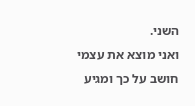השני.
ואני מוצא את עצמי חושב על כך ומגיע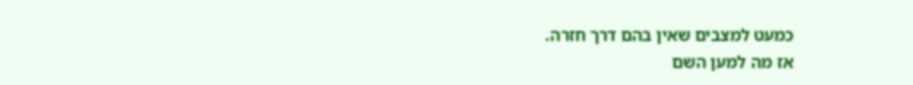כמעט למצבים שאין בהם דרך חזרה.
אז מה למען השם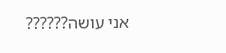אני עושה??????